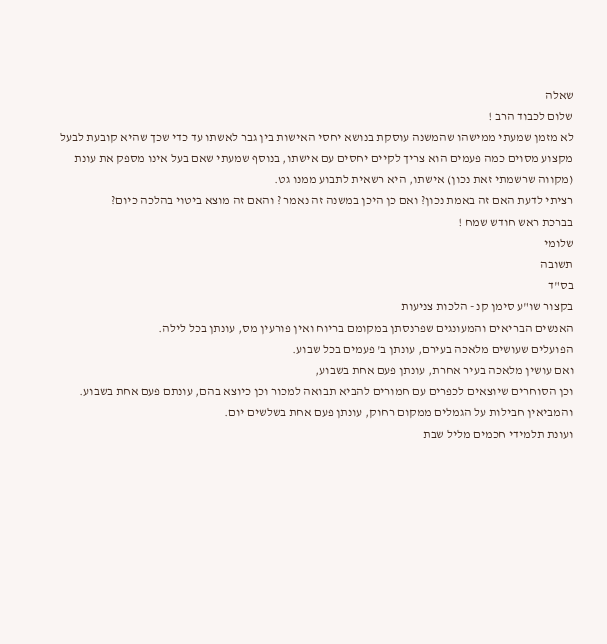שאלה
שלום לכבוד הרב !
לא מזמן שמעתי ממישהו שהמשנה עוסקת בנושא יחסי האישות בין גבר לאשתו עד כדי שכך שהיא קובעת לבעל מקצוע מסוים כמה פעמים הוא צריך לקיים יחסים עם אישתו, בנוסף שמעתי שאם בעל אינו מספק את עונת (מקווה שרשמתי זאת נכון) אישתו, היא רשאית לתבוע ממנו גט.
רציתי לדעת האם זה באמת נכון? ואם כן היכן במשנה זה נאמר ? והאם זה מוצא ביטוי בהלכה כיום?
בברכת ראש חודש שמח !
שלומי
תשובה
בס"ד
בקצור שו"ע סימן קנ - הלכות צניעות
האנשים הבריאים והמעונגים שפרנסתן במקומם בריוח ואין פורעין מס, עונתן בכל לילה.
הפועלים שעושים מלאכה בעירם, עונתן ב' פעמים בכל שבוע.
ואם עושין מלאכה בעיר אחרת, עונתן פעם אחת בשבוע,
וכן הסוחרים שיוצאים לכפרים עם חמורים להביא תבואה למכור וכן כיוצא בהם, עונתם פעם אחת בשבוע. והמביאין חבילות על הגמלים ממקום רחוק, עונתן פעם אחת בשלשים יום.
ועונת תלמידי חכמים מליל שבת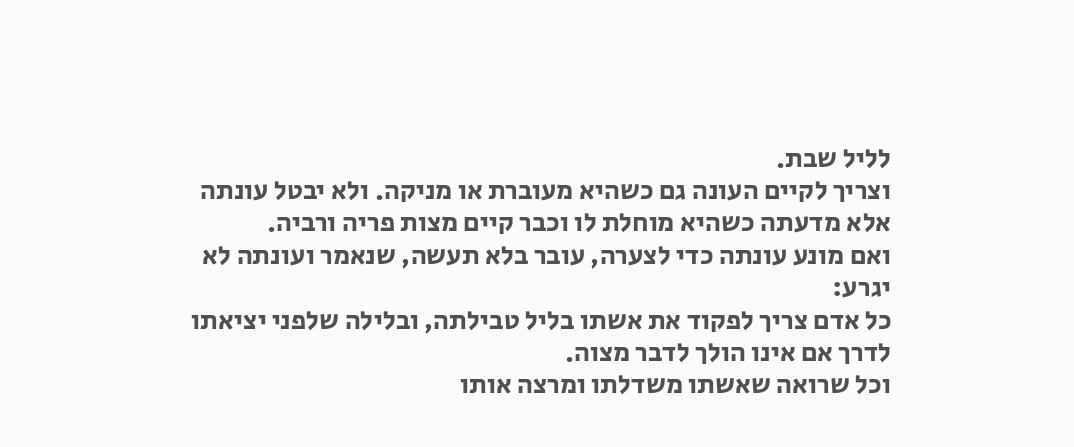לליל שבת.
וצריך לקיים העונה גם כשהיא מעוברת או מניקה. ולא יבטל עונתה אלא מדעתה כשהיא מוחלת לו וכבר קיים מצות פריה ורביה.
ואם מונע עונתה כדי לצערה, עובר בלא תעשה, שנאמר ועונתה לא יגרע:
כל אדם צריך לפקוד את אשתו בליל טבילתה, ובלילה שלפני יציאתו לדרך אם אינו הולך לדבר מצוה.
וכל שרואה שאשתו משדלתו ומרצה אותו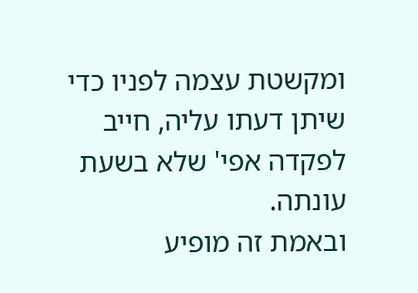ומקשטת עצמה לפניו כדי שיתן דעתו עליה, חייב לפקדה אפי' שלא בשעת עונתה.
ובאמת זה מופיע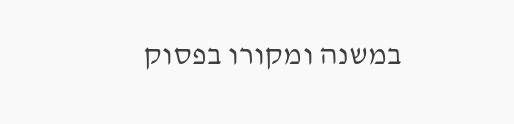במשנה ומקורו בפסוק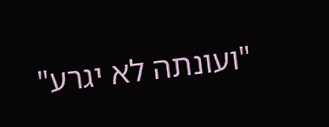"ועונתה לא יגרע"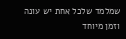שמלמד שלכל אחת יש עונה וזמן מיוחד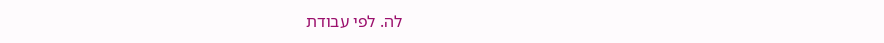לה. לפי עבודת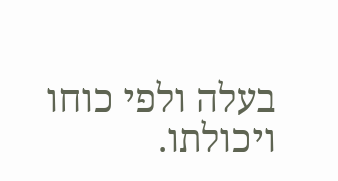בעלה ולפי כוחו ויכולתו.